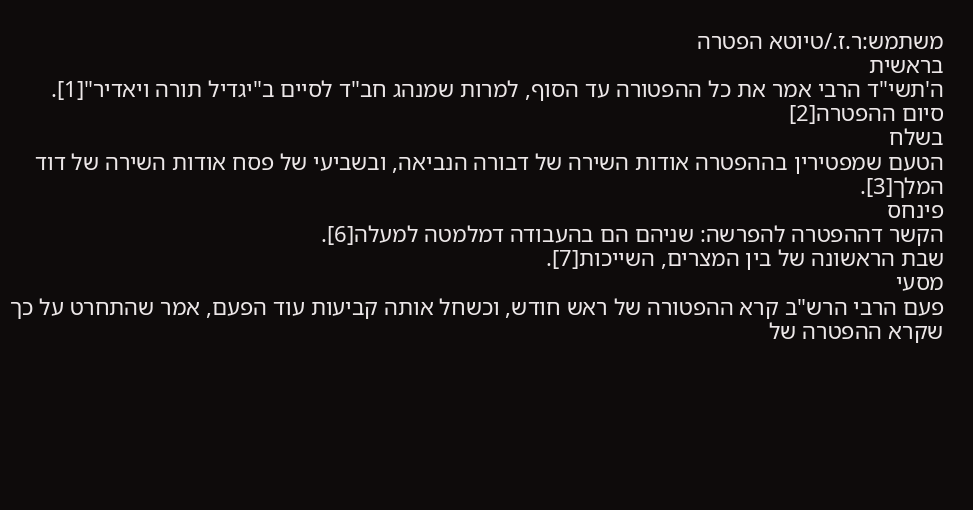משתמש:ר.ז./טיוטא הפטרה
בראשית
ה'תשי"ד הרבי אמר את כל ההפטורה עד הסוף, למרות שמנהג חב"ד לסיים ב"יגדיל תורה ויאדיר"[1].
סיום ההפטרה[2]
בשלח
הטעם שמפטירין בההפטרה אודות השירה של דבורה הנביאה, ובשביעי של פסח אודות השירה של דוד המלך[3].
פינחס
הקשר דההפטרה להפרשה: שניהם הם בהעבודה דמלמטה למעלה[6].
שבת הראשונה של בין המצרים, השייכות[7].
מסעי
פעם הרבי הרש"ב קרא ההפטורה של ראש חודש, וכשחל אותה קביעות עוד הפעם, אמר שהתחרט על כך שקרא ההפטרה של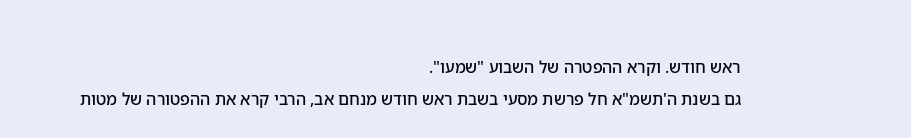ראש חודש. וקרא ההפטרה של השבוע "שמעו".
גם בשנת ה'תשמ"א חל פרשת מסעי בשבת ראש חודש מנחם אב, הרבי קרא את ההפטורה של מטות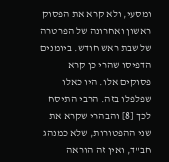ומסעי, ולא קרא את הפסוק ראשון ואחרונה של הפרטרה של שבת ראש חודש. ביומנים הדפיסו שהרי כן קרא פסוקים אלו. היו כאלו שפלפלו בזה. הרבי התיסח לכך [8] והבהרי שקרא את שני ההפטורות, שלא כמנהג חב"ד, ואין זה הוראה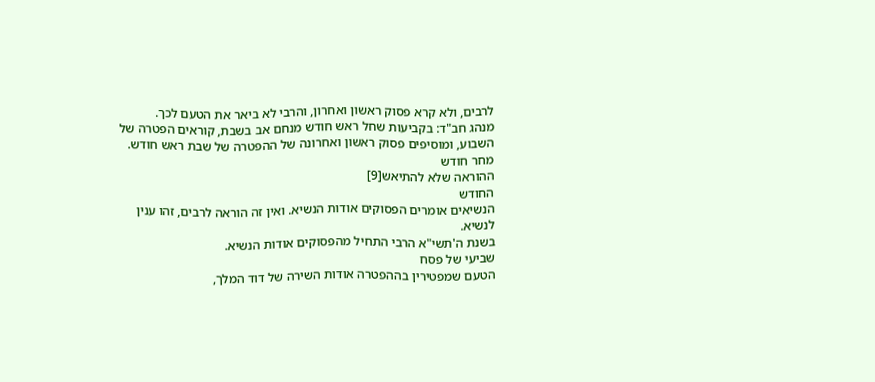לרבים, ולא קרא פסוק ראשון ואחרון, והרבי לא ביאר את הטעם לכך.
מנהג חב"ד: בקביעות שחל ראש חודש מנחם אב בשבת, קוראים הפטרה של השבוע, ומוסיפים פסוק ראשון ואחרונה של ההפטרה של שבת ראש חודש.
מחר חודש
ההוראה שלא להתיאש[9]
החודש
הנשיאים אומרים הפסוקים אודות הנשיא. ואין זה הוראה לרבים, זהו ענין לנשיא.
בשנת ה'תשי"א הרבי התחיל מהפסוקים אודות הנשיא.
שביעי של פסח
הטעם שמפטירין בההפטרה אודות השירה של דוד המלך,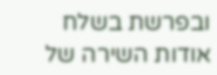ובפרשת בשלח אודות השירה של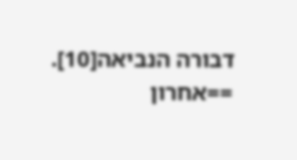דבורה הנביאה[10].
==אחרון